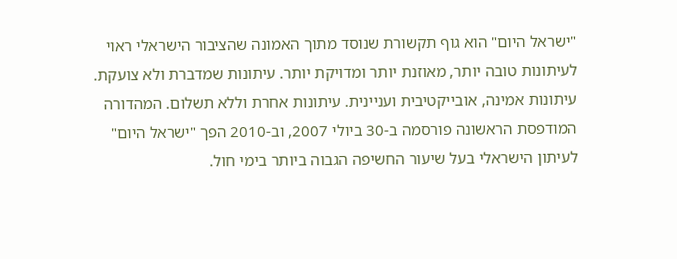"ישראל היום" הוא גוף תקשורת שנוסד מתוך האמונה שהציבור הישראלי ראוי לעיתונות טובה יותר, מאוזנת יותר ומדויקת יותר. עיתונות שמדברת ולא צועקת. עיתונות אמינה, אובייקטיבית ועניינית. עיתונות אחרת וללא תשלום. המהדורה המודפסת הראשונה פורסמה ב-30 ביולי 2007, וב-2010 הפך "ישראל היום" לעיתון הישראלי בעל שיעור החשיפה הגבוה ביותר בימי חול.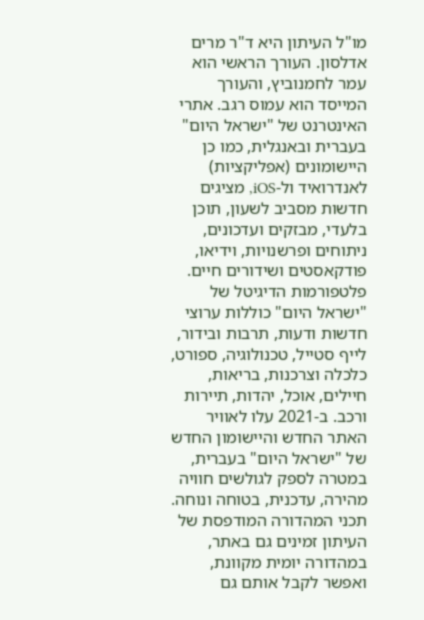מו"ל העיתון היא ד"ר מרים אדלסון. העורך הראשי הוא עמר לחמנוביץ, והעורך המייסד הוא עמוס רגב. אתרי האינטרנט של "ישראל היום" בעברית ובאנגלית, כמו כן היישומונים (אפליקציות) לאנדרואיד ול-iOS, מציגים חדשות מסביב לשעון, תוכן בלעדי, מבזקים ועדכונים, ניתוחים ופרשנויות, וידיאו, פודקאסטים ושידורים חיים. פלטפורמות הדיגיטל של "ישראל היום" כוללות ערוצי חדשות ודעות, תרבות ובידור, לייף סטייל, טכנולוגיה, ספורט, כלכלה וצרכנות, בריאות, חיילים, אוכל, יהדות, תיירות ורכב. ב-2021 עלו לאוויר האתר החדש והיישומון החדש של "ישראל היום" בעברית, במטרה לספק לגולשים חוויה מהירה, עדכנית, בטוחה ונוחה. תכני המהדורה המודפסת של העיתון זמינים גם באתר, במהדורה יומית מקוונת, ואפשר לקבל אותם גם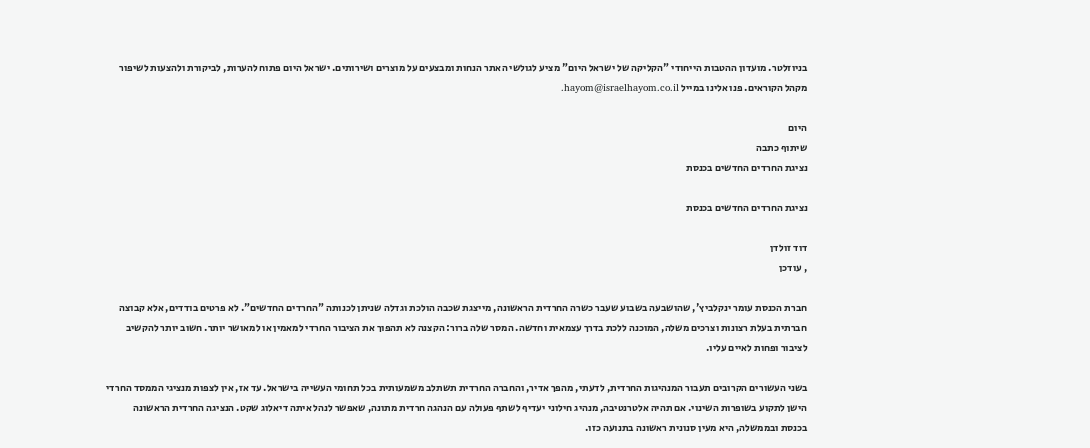בניוזלטר. מועדון ההטבות הייחודי "הקליקה של ישראל היום" מציע לגולשי האתר הנחות ומבצעים על מוצרים ושירותים. ישראל היום פתוח להערות, לביקורת ולהצעות לשיפור מקהל הקוראים. פנו אלינו במייל hayom@israelhayom.co.il.

היום
שיתוף כתבה
נציגת החרדים החדשים בכנסת

נציגת החרדים החדשים בכנסת

דוד זולדן
, עודכן

חברת הכנסת עומר ינקלביץ', שהושבעה בשבוע שעבר כשרה החרדית הראשונה, מייצגת שכבה הולכת וגדלה שניתן לכנותה "החרדים החדשים". לא פרטים בודדים, אלא קבוצה חברתית בעלת רצונות וצרכים משלה, המוכנה ללכת בדרך עצמאית וחדשה. המסר שלה ברור: הקצנה לא תהפוך את הציבור החרדי למאמין או למאושר יותר. חשוב יותר להקשיב לציבור ופחות לאיים עליו.

בשני העשורים הקרובים תעבור המנהיגות החרדית, לדעתי, מהפך אדיר, והחברה החרדית תשתלב משמעותית בכל תחומי העשייה בישראל. עד אז, אין לצפות מנציגי הממסד החרדי הישן לתקוע בשופרות השינוי. אם תהיה אלטרנטיבה, מנהיג חילוני יעדיף לשתף פעולה עם הנהגה חרדית מתונה, שאפשר לנהל איתה דיאלוג שקט. הנציגה החרדית הראשונה בכנסת ובממשלה, היא מעין סנונית ראשונה בתנועה כזו.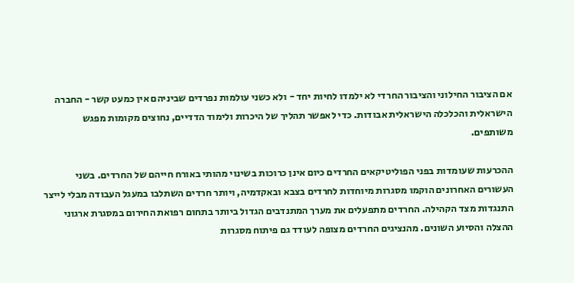אם הציבור החילוני והציבור החרדי לא ילמדו לחיות יחד - ולא כשני עולמות נפרדים שביניהם אין כמעט קשר - החברה הישראלית והכלכלה הישראלית אבודות. כדי לאפשר תהליך של היכרות ולימוד הדדיים, נחוצים מקומות מפגש משותפים.

ההכרעות שעומדות בפני הפוליטיקאים החרדים כיום אינן כרוכות בשינוי מהותי באורח חייהם של החרדים. בשני העשורים האחרונים הוקמו מסגרות מיוחדות לחרדים בצבא ובאקדמיה, ויותר חרדים השתלבו במעגל העבודה מבלי לייצר התנגדות מצד הקהילה. החרדים מתפעלים את מערך המתנדבים הגדול ביותר בתחום רפואת החירום במסגרת ארגוני ההצלה והסיוע השונים. מהנציגים החרדים מצופה לעודד גם פיתוח מסגרות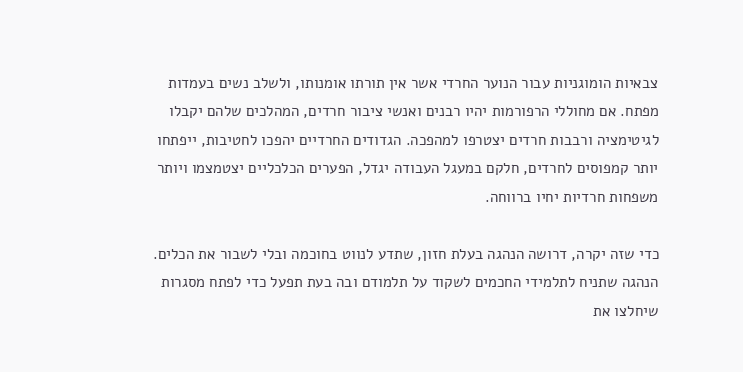צבאיות הומוגניות עבור הנוער החרדי אשר אין תורתו אומנותו, ולשלב נשים בעמדות מפתח. אם מחוללי הרפורמות יהיו רבנים ואנשי ציבור חרדים, המהלכים שלהם יקבלו לגיטימציה ורבבות חרדים יצטרפו למהפכה. הגדודים החרדיים יהפכו לחטיבות, ייפתחו יותר קמפוסים לחרדים, חלקם במעגל העבודה יגדל, הפערים הכלכליים יצטמצמו ויותר משפחות חרדיות יחיו ברווחה.

כדי שזה יקרה, דרושה הנהגה בעלת חזון, שתדע לנווט בחוכמה ובלי לשבור את הכלים. הנהגה שתניח לתלמידי החכמים לשקוד על תלמודם ובה בעת תפעל כדי לפתח מסגרות שיחלצו את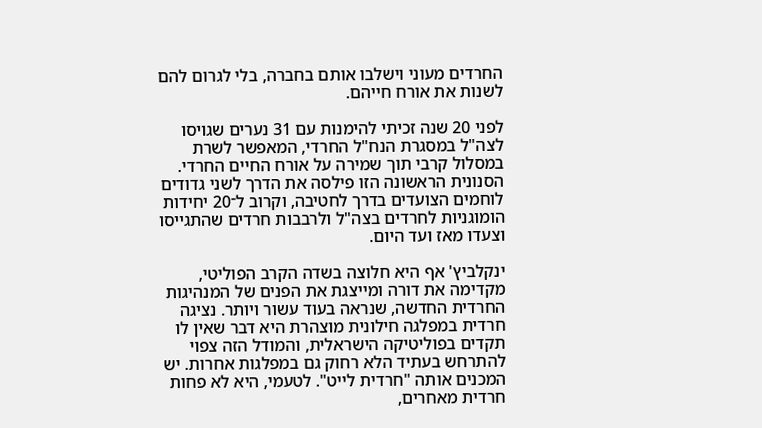החרדים מעוני וישלבו אותם בחברה, בלי לגרום להם לשנות את אורח חייהם.

לפני 20 שנה זכיתי להימנות עם 31 נערים שגויסו לצה"ל במסגרת הנח"ל החרדי, המאפשר לשרת במסלול קרבי תוך שמירה על אורח החיים החרדי. הסנונית הראשונה הזו פילסה את הדרך לשני גדודים לוחמים הצועדים בדרך לחטיבה, וקרוב ל־20 יחידות הומוגניות לחרדים בצה"ל ולרבבות חרדים שהתגייסו וצעדו מאז ועד היום.

ינקלביץ' אף היא חלוצה בשדה הקרב הפוליטי, מקדימה את דורה ומייצגת את הפנים של המנהיגות החרדית החדשה, שנראה בעוד עשור ויותר. נציגה חרדית במפלגה חילונית מוצהרת היא דבר שאין לו תקדים בפוליטיקה הישראלית, והמודל הזה צפוי להתרחש בעתיד הלא רחוק גם במפלגות אחרות. יש המכנים אותה "חרדית לייט". לטעמי, היא לא פחות חרדית מאחרים,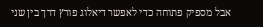אבל מספיק פתוחה כדי לאפשר דיאלוג פורץ דרך בין שני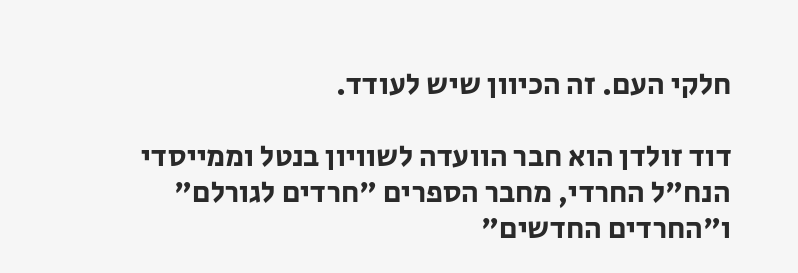חלקי העם. זה הכיוון שיש לעודד.

דוד זולדן הוא חבר הוועדה לשוויון בנטל וממייסדי הנח"ל החרדי, מחבר הספרים "חרדים לגורלם" ו"החרדים החדשים"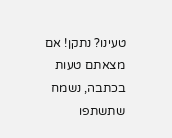טעינו? נתקן! אם מצאתם טעות בכתבה, נשמח שתשתפו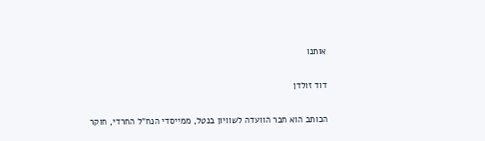אותנו

דוד זולדן

הכותב הוא חבר הוועדה לשוויון בנטל, ממייסדי הנח"ל החרדי, חוקר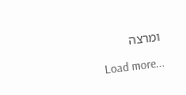ומרצה

Load more...